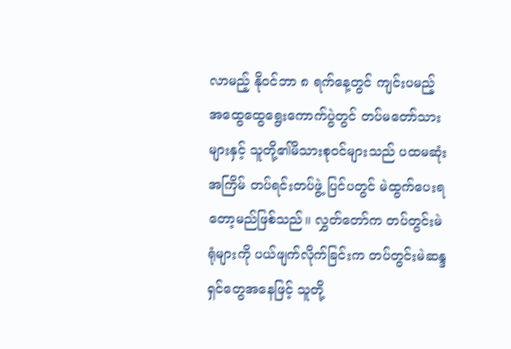လာမည့် နိုဝင်ဘာ ၈ ရက်နေ့တွင် ကျင်းပမည့် အထွေထွေရွေးကောက်ပွဲတွင် တပ်မတော်သားများနှင့် သူတို့၏မိသားစုဝင်များသည် ပထမဆုံးအကြိမ် တပ်ရင်းတပ်ဖွဲ့ ပြင်ပတွင် မဲထွက်ပေးရတော့မည်ဖြစ်သည်။ လွှတ်တော်က တပ်တွင်းမဲရုံများကို ပယ်ဖျက်လိုက်ခြင်းက တပ်တွင်းမဲဆန္ဒရှင်တွေအနေဖြင့် သူတို့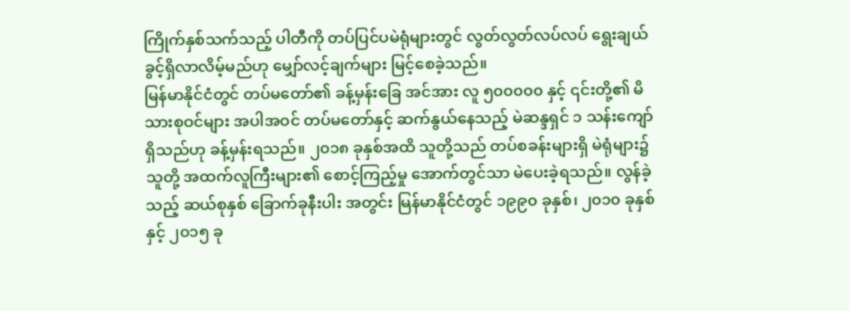ကြိုက်နှစ်သက်သည့် ပါတီကို တပ်ပြင်ပမဲရုံများတွင် လွတ်လွတ်လပ်လပ် ရွေးချယ်ခွင့်ရှိလာလိမ့်မည်ဟု မျှော်လင့်ချက်များ မြင့်စေခဲ့သည်။
မြန်မာနိုင်ငံတွင် တပ်မတော်၏ ခန့်မှန်းခြေ အင်အား လူ ၅၀၀၀၀၀ နှင့် ၎င်းတို့၏ မိသားစုဝင်များ အပါအဝင် တပ်မတော်နှင့် ဆက်နွယ်နေသည့် မဲဆန္ဒရှင် ၁ သန်းကျော် ရှိသည်ဟု ခန့်မှန်းရသည်။ ၂၀၁၈ ခုနှစ်အထိ သူတို့သည် တပ်စခန်းများရှိ မဲရုံများ၌ သူတို့ အထက်လူကြီးများ၏ စောင့်ကြည့်မှု အောက်တွင်သာ မဲပေးခဲ့ရသည်။ လွန်ခဲ့သည့် ဆယ်စုနှစ် ခြောက်ခုနီးပါး အတွင်း မြန်မာနိုင်ငံတွင် ၁၉၉၀ ခုနှစ်၊ ၂၀၁၀ ခုနှစ် နှင့် ၂၀၁၅ ခု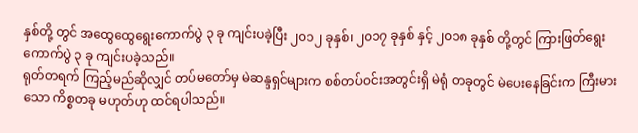နှစ်တို့ တွင် အထွေထွေရွေးကောက်ပွဲ ၃ ခု ကျင်းပခဲ့ပြီး ၂၀၁၂ ခုနှစ်၊ ၂၀၁၇ ခုနှစ် နှင့် ၂၀၁၈ ခုနှစ် တို့တွင် ကြားဖြတ်ရွေးကောက်ပွဲ ၃ ခု ကျင်းပခဲ့သည်။
ရုတ်တရက် ကြည့်မည်ဆိုလျှင် တပ်မတော်မှ မဲဆန္ဒရှင်များက စစ်တပ်ဝင်းအတွင်းရှိ မဲရုံ တခုတွင် မဲပေးနေခြင်းက ကြီးမားသော ကိစ္စတခု မဟုတ်ဟု ထင်ရပါသည်။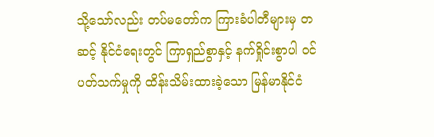သို့သော်လည်း တပ်မတော်က ကြားခံပါတီများမှ တဆင့် နိုင်ငံရေးတွင် ကြာရှည်စွာနှင့် နက်ရှိုင်းစွာပါ ဝင်ပတ်သက်မှုကို ထိန်းသိမ်းထားခဲ့သော မြန်မာနိုင်ငံ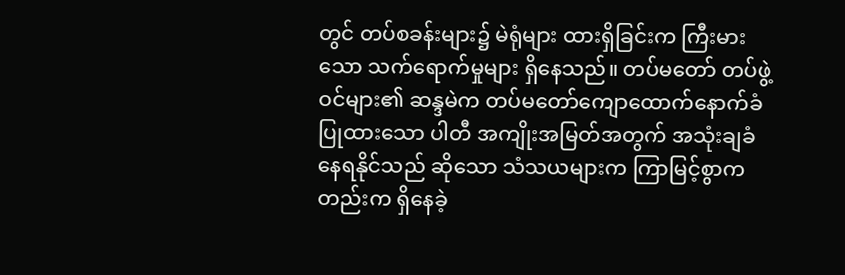တွင် တပ်စခန်းများ၌ မဲရုံများ ထားရှိခြင်းက ကြီးမားသော သက်ရောက်မှုများ ရှိနေသည်။ တပ်မတော် တပ်ဖွဲ့ဝင်များ၏ ဆန္ဒမဲက တပ်မတော်ကျောထောက်နောက်ခံပြုထားသော ပါတီ အကျိုးအမြတ်အတွက် အသုံးချခံနေရနိုင်သည် ဆိုသော သံသယများက ကြာမြင့်စွာကတည်းက ရှိနေခဲ့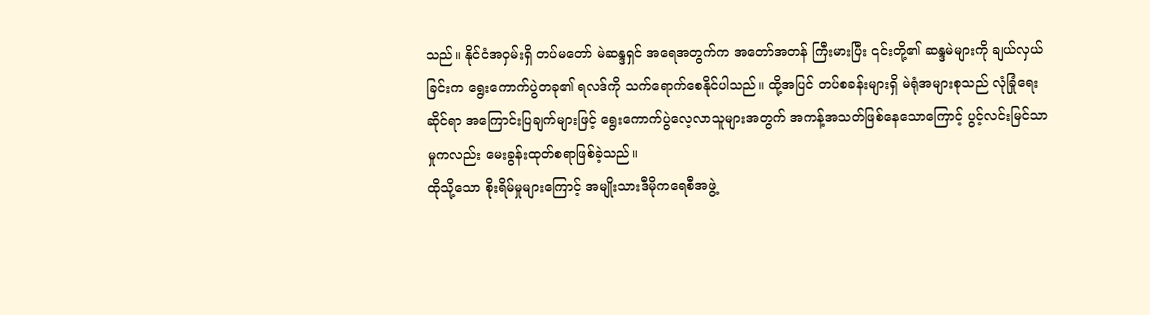သည်။ နိုင်ငံအဝှမ်းရှိ တပ်မတော် မဲဆန္ဒရှင် အရေအတွက်က အတော်အတန် ကြီးမားပြီး ၎င်းတို့၏ ဆန္ဒမဲများကို ချယ်လှယ်ခြင်းက ရွေးကောက်ပွဲတခု၏ ရလဒ်ကို သက်ရောက်စေနိုင်ပါသည်။ ထို့အပြင် တပ်စခန်းများရှိ မဲရုံအများစုသည် လုံခြုံရေးဆိုင်ရာ အကြောင်းပြချက်များဖြင့် ရွေးကောက်ပွဲလေ့လာသူများအတွက် အကန့်အသတ်ဖြစ်နေသောကြောင့် ပွင့်လင်းမြင်သာမှုကလည်း မေးခွန်းထုတ်စရာဖြစ်ခဲ့သည်။
ထိုသို့သော စိုးရိမ်မှုများကြောင့် အမျိုးသားဒီမိုကရေစီအဖွဲ့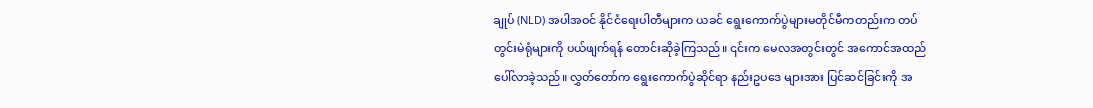ချုပ် (NLD) အပါအဝင် နိုင်ငံရေးပါတီများက ယခင် ရွေးကောက်ပွဲများမတိုင်မီကတည်းက တပ်တွင်းမဲရုံများကို ပယ်ဖျက်ရန် တောင်းဆိုခဲ့ကြသည်။ ၎င်းက မေလအတွင်းတွင် အကောင်အထည် ပေါ်လာခဲ့သည်။ လွှတ်တော်က ရွေးကောက်ပွဲဆိုင်ရာ နည်းဥပဒေ များအား ပြင်ဆင်ခြင်းကို အ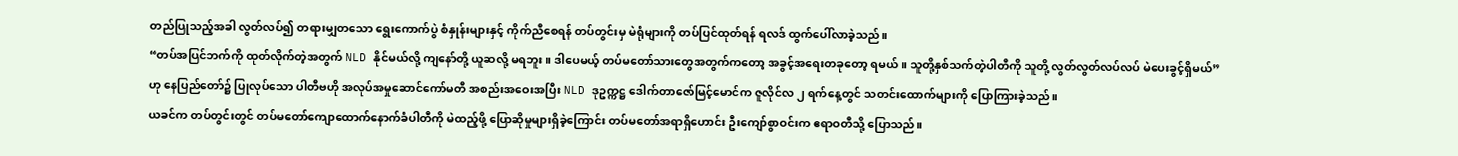တည်ပြုသည့်အခါ လွတ်လပ်၍ တရားမျှတသော ရွေးကောက်ပွဲ စံနှုန်းများနှင့် ကိုက်ညီစေရန် တပ်တွင်းမှ မဲရုံများကို တပ်ပြင်ထုတ်ရန် ရလဒ် ထွက်ပေါ်လာခဲ့သည်။
“တပ်အပြင်ဘက်ကို ထုတ်လိုက်တဲ့အတွက် NLD နိုင်မယ်လို့ ကျနော်တို့ ယူဆလို့ မရဘူး။ ဒါပေမယ့် တပ်မတော်သားတွေအတွက်ကတော့ အခွင့်အရေးတခုတော့ ရမယ်။ သူတို့နှစ်သက်တဲ့ပါတီကို သူတို့ လွတ်လွတ်လပ်လပ် မဲပေးခွင့်ရှိမယ်” ဟု နေပြည်တော်၌ ပြုလုပ်သော ပါတီဗဟို အလုပ်အမှုဆောင်ကော်မတီ အစည်းအဝေးအပြီး NLD ဒုဥက္ကဋ္ဌ ဒေါက်တာဇော်မြင့်မောင်က ဇူလိုင်လ ၂ ရက်နေ့တွင် သတင်းထောက်များကို ပြောကြားခဲ့သည်။
ယခင်က တပ်တွင်းတွင် တပ်မတော်ကျောထောက်နောက်ခံပါတီကို မဲထည့်ဖို့ ပြောဆိုမှုများရှိခဲ့ကြောင်း တပ်မတော်အရာရှိဟောင်း ဦးကျော်စွာဝင်းက ဧရာဝတီသို့ ပြောသည်။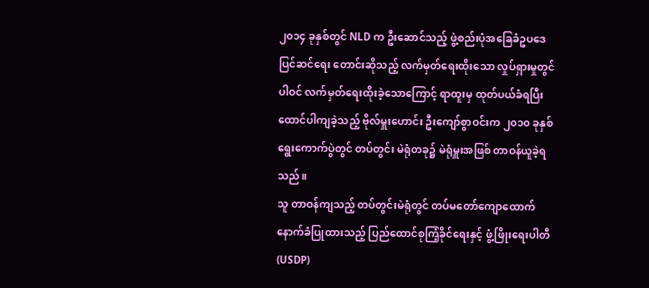၂၀၁၄ ခုနှစ်တွင် NLD က ဦးဆောင်သည့် ဖွဲ့စည်းပုံအခြေခံဥပဒေပြင်ဆင်ရေး တောင်းဆိုသည့် လက်မှတ်ရေးထိုးသော လှုပ်ရှားမှုတွင် ပါဝင် လက်မှတ်ရေးထိုးခဲ့သောကြောင့် ရာထူးမှ ထုတ်ပယ်ခံရပြီး ထောင်ပါကျခဲ့သည့် ဗိုလ်မှူးဟောင်း ဦးကျော်စွာဝင်းက ၂၀၁၀ ခုနှစ်ရွေးကောက်ပွဲတွင် တပ်တွင်း မဲရုံတခု၌ မဲရုံမှူးအဖြစ် တာဝန်ယူခဲ့ရသည်။
သူ တာဝန်ကျသည့် တပ်တွင်းမဲရုံတွင် တပ်မတော်ကျောထောက်နောက်ခံပြုထားသည့် ပြည်ထောင်စုကြံ့ခိုင်ရေးနှင့် ဖွံ့ဖြိုးရေးပါတီ (USDP)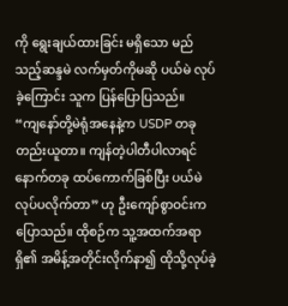ကို ရွေးချယ်ထားခြင်း မရှိသော မည်သည့်ဆန္ဒမဲ လက်မှတ်ကိုမဆို ပယ်မဲ လုပ်ခဲ့ကြောင်း သူက ပြန်ပြောပြသည်။
“ကျနော်တို့မဲရုံအနေနဲ့က USDP တခုတည်းယူတာ။ ကျန်တဲ့ပါတီပါလာရင် နောက်တခု ထပ်ကောက်ခြစ်ပြီး ပယ်မဲလုပ်ပလိုက်တာ” ဟု ဦးကျော်စွာဝင်းက ပြောသည်။ ထိုစဉ်က သူ့အထက်အရာရှိ၏ အမိန့်အတိုင်းလိုက်နာ၍ ထိုသို့လုပ်ခဲ့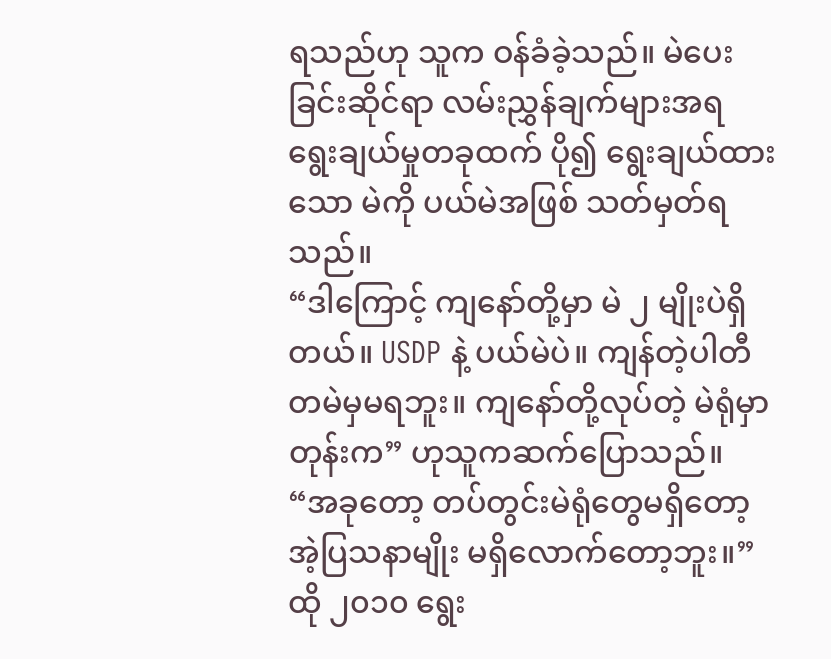ရသည်ဟု သူက ဝန်ခံခဲ့သည်။ မဲပေးခြင်းဆိုင်ရာ လမ်းညွှန်ချက်များအရ ရွေးချယ်မှုတခုထက် ပို၍ ရွေးချယ်ထားသော မဲကို ပယ်မဲအဖြစ် သတ်မှတ်ရသည်။
“ဒါကြောင့် ကျနော်တို့မှာ မဲ ၂ မျိုးပဲရှိတယ်။ USDP နဲ့ ပယ်မဲပဲ။ ကျန်တဲ့ပါတီ တမဲမှမရဘူး။ ကျနော်တို့လုပ်တဲ့ မဲရုံမှာတုန်းက” ဟုသူကဆက်ပြောသည်။ “အခုတော့ တပ်တွင်းမဲရုံတွေမရှိတော့ အဲ့ပြသနာမျိုး မရှိလောက်တော့ဘူး။”
ထို ၂၀၁၀ ရွေး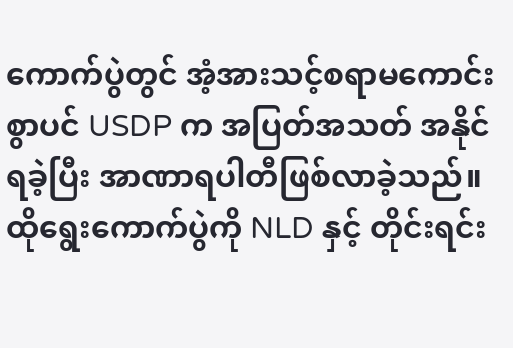ကောက်ပွဲတွင် အံ့အားသင့်စရာမကောင်းစွာပင် USDP က အပြတ်အသတ် အနိုင်ရခဲ့ပြီး အာဏာရပါတီဖြစ်လာခဲ့သည်။ ထိုရွေးကောက်ပွဲကို NLD နှင့် တိုင်းရင်း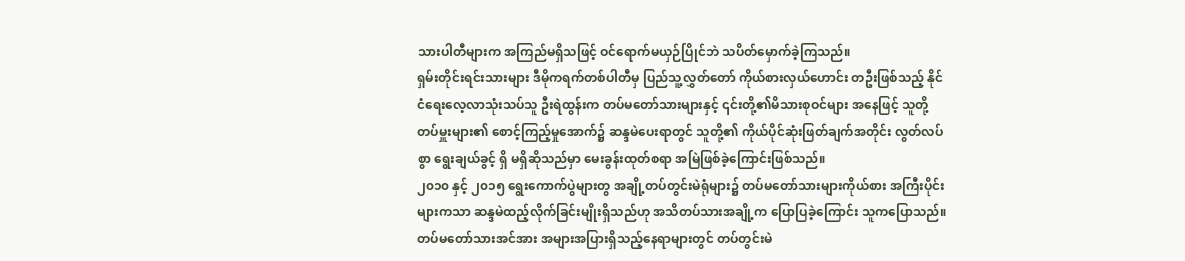သားပါတီများက အကြည်မရှိသဖြင့် ဝင်ရောက်မယှဉ်ပြိုင်ဘဲ သပိတ်မှောက်ခဲ့ကြသည်။
ရှမ်းတိုင်းရင်းသားများ ဒီမိုကရက်တစ်ပါတီမှ ပြည်သူ့လွှတ်တော် ကိုယ်စားလှယ်ဟောင်း တဦးဖြစ်သည့် နိုင်ငံရေးလေ့လာသုံးသပ်သူ ဦးရဲထွန်းက တပ်မတော်သားများနှင့် ၎င်းတို့၏မိသားစုဝင်များ အနေဖြင့် သူတို့တပ်မှူးများ၏ စောင့်ကြည့်မှုအောက်၌ ဆန္ဒမဲပေးရာတွင် သူတို့၏ ကိုယ်ပိုင်ဆုံးဖြတ်ချက်အတိုင်း လွတ်လပ်စွာ ရွေးချယ်ခွင့် ရှိ မရှိဆိုသည်မှာ မေးခွန်းထုတ်စရာ အမြဲဖြစ်ခဲ့ကြောင်းဖြစ်သည်။
၂၀၁၀ နှင့် ၂၀၁၅ ရွေးကောက်ပွဲများတွ အချို့တပ်တွင်းမဲရုံများ၌ တပ်မတော်သားများကိုယ်စား အကြီးပိုင်းများကသာ ဆန္ဒမဲထည့်လိုက်ခြင်းမျိုးရှိသည်ဟု အသိတပ်သားအချို့က ပြောပြခဲ့ကြောင်း သူကပြောသည်။
တပ်မတော်သားအင်အား အများအပြားရှိသည့်နေရာများတွင် တပ်တွင်းမဲ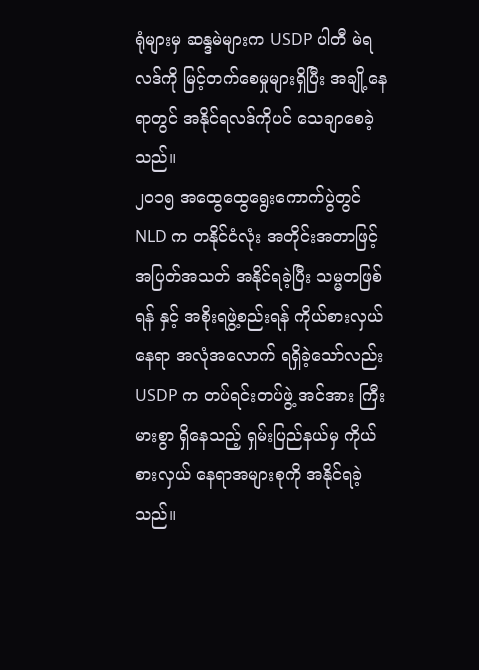ရုံများမှ ဆန္ဒမဲများက USDP ပါတီ မဲရလဒ်ကို မြင့်တက်စေမှုများရှိပြီး အချို့နေရာတွင် အနိုင်ရလဒ်ကိုပင် သေချာစေခဲ့သည်။
၂၀၁၅ အထွေထွေရွေးကောက်ပွဲတွင် NLD က တနိုင်ငံလုံး အတိုင်းအတာဖြင့် အပြတ်အသတ် အနိုင်ရခဲ့ပြီး သမ္မတဖြစ်ရန် နှင့် အစိုးရဖွဲ့စည်းရန် ကိုယ်စားလှယ် နေရာ အလုံအလောက် ရရှိခဲ့သော်လည်း USDP က တပ်ရင်းတပ်ဖွဲ့ အင်အား ကြီးမားစွာ ရှိနေသည့် ရှမ်းပြည်နယ်မှ ကိုယ်စားလှယ် နေရာအများစုကို အနိုင်ရခဲ့သည်။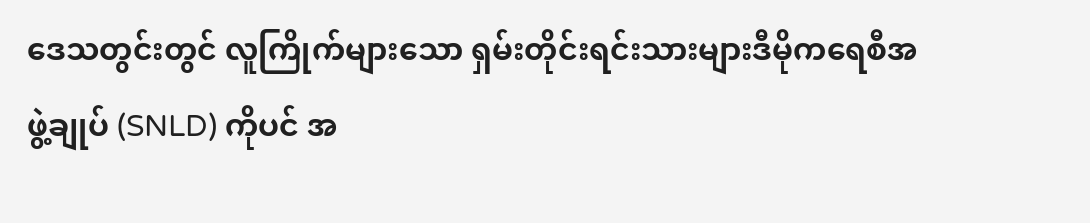ဒေသတွင်းတွင် လူကြိုက်များသော ရှမ်းတိုင်းရင်းသားများဒီမိုကရေစီအဖွဲ့ချုပ် (SNLD) ကိုပင် အ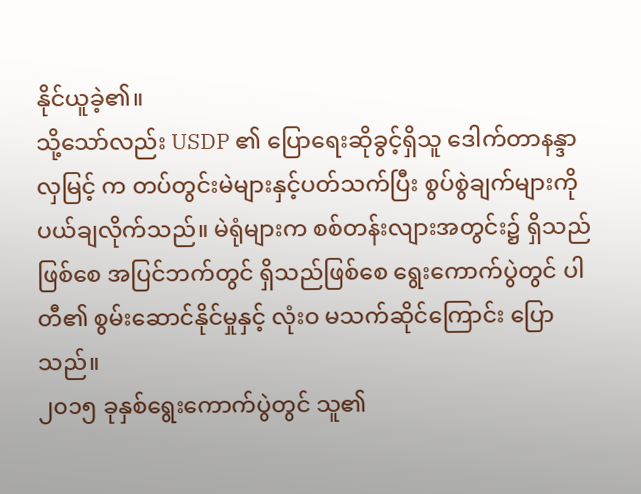နိုင်ယူခဲ့၏။
သို့သော်လည်း USDP ၏ ပြောရေးဆိုခွင့်ရှိသူ ဒေါက်တာနန္ဒာလှမြင့် က တပ်တွင်းမဲများနှင့်ပတ်သက်ပြီး စွပ်စွဲချက်များကို ပယ်ချလိုက်သည်။ မဲရုံများက စစ်တန်းလျားအတွင်း၌ ရှိသည်ဖြစ်စေ အပြင်ဘက်တွင် ရှိသည်ဖြစ်စေ ရွေးကောက်ပွဲတွင် ပါတီ၏ စွမ်းဆောင်နိုင်မှုနှင့် လုံးဝ မသက်ဆိုင်ကြောင်း ပြောသည်။
၂၀၁၅ ခုနှစ်ရွေးကောက်ပွဲတွင် သူ၏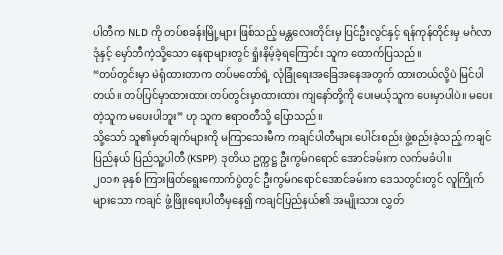ပါတီက NLD ကို တပ်စခန်းမြို့များ ဖြစ်သည့် မန္တလေးတိုင်းမှ ပြင်ဦးလွင်နှင့် ရန်ကုန်တိုင်းမှ မင်္ဂလာဒုံနှင့် မှော်ဘီကဲ့သို့သော နေရာများတွင် ရှုံးနိမ့်ခဲ့ရကြောင်း သူက ထောက်ပြသည်။
“တပ်တွင်းမှာ မဲရုံထားတာက တပ်မတော်ရဲ့ လုံခြုံရေးအခြေအနေအတွက် ထားတယ်လို့ပဲ မြင်ပါတယ်။ တပ်ပြင်မှာထားထား တပ်တွင်းမှာထားထား ကျနော်တို့ကို ပေးမယ့်သူက ပေးမှာပါပဲ။ မပေးတဲ့သူက မပေးပါဘူး” ဟု သူက ဧရာဝတီသို့ ပြောသည်။
သို့သော် သူ၏မှတ်ချက်များကို မကြာသေးမီက ကချင်ပါတီများ ပေါင်းစည်း ဖွဲ့စည်းခဲ့သည့် ကချင်ပြည်နယ် ပြည်သူ့ပါတီ (KSPP) ဒုတိယ ဥက္ကဋ္ဌ ဦးကွမ်ဂရောင် အောင်ခမ်းက လက်မခံပါ။
၂၀၁၈ ခုနှစ် ကြားဖြတ်ရွေးကောက်ပွဲတွင် ဦးကွမ်ဂရောင်အောင်ခမ်းက ဒေသတွင်းတွင် လူကြိုက်များသော ကချင် ဖွံ့ဖြိုးရေးပါတီမှနေ၍ ကချင်ပြည်နယ်၏ အမျိုးသား လွှတ်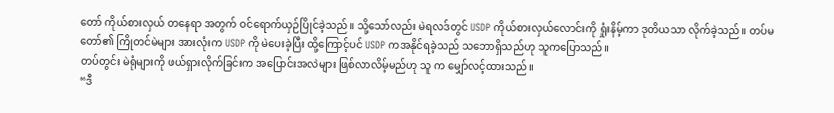တော် ကိုယ်စားလှယ် တနေရာ အတွက် ဝင်ရောက်ယှဉ်ပြိုင်ခဲ့သည်။ သို့သော်လည်း မဲရလဒ်တွင် USDP ကိုယ်စားလှယ်လောင်းကို ရှုံးနိမ့်ကာ ဒုတိယသာ လိုက်ခဲ့သည်။ တပ်မတော်၏ ကြိုတင်မဲများ အားလုံးက USDP ကို မဲပေးခဲ့ပြီး ထို့ကြောင့်ပင် USDP ကအနိုင်ရခဲ့သည် သဘောရှိသည်ဟု သူကပြောသည်။
တပ်တွင်း မဲရုံများကို ဖယ်ရှားလိုက်ခြင်းက အပြောင်းအလဲများ ဖြစ်လာလိမ့်မည်ဟု သူ က မျှော်လင့်ထားသည်။
“ဒီ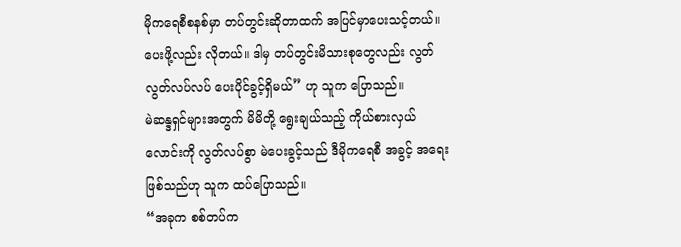မိုကရေစီစနစ်မှာ တပ်တွင်းဆိုတာထက် အပြင်မှာပေးသင့်တယ်။ ပေးဖို့လည်း လိုတယ်။ ဒါမှ တပ်တွင်းမိသားစုတွေလည်း လွတ်လွတ်လပ်လပ် ပေးပိုင်ခွင့်ရှိမယ်” ဟု သူက ပြောသည်။
မဲဆန္ဒရှင်များအတွက် မိမိတို့ ရွေးချယ်သည့် ကိုယ်စားလှယ်လောင်းကို လွတ်လပ်စွာ မဲပေးခွင့်သည် ဒီမိုကရေစီ အခွင့် အရေးဖြစ်သည်ဟု သူက ထပ်ပြောသည်။
“အခုက စစ်တပ်က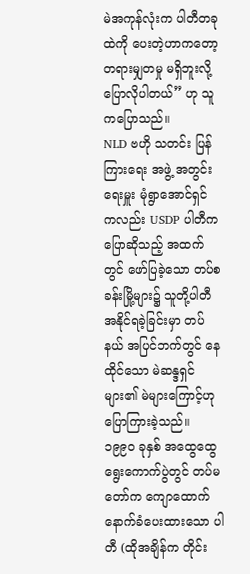မဲအကုန်လုံးက ပါတီတခုထဲကို ပေးတဲ့ဟာကတော့ တရားမျှတမှု မရှိဘူးလို့ ပြောလိုပါတယ်” ဟု သူကပြောသည်။
NLD ဗဟို သတင်း ပြန်ကြားရေး အဖွဲ့ အတွင်းရေးမှူး မုံရွာအောင်ရှင် ကလည်း USDP ပါတီကပြောဆိုသည့် အထက်တွင် ဖော်ပြခဲ့သော တပ်စခန်းမြို့များ၌ သူတို့ပါတီ အနိုင်ရခဲ့ခြင်းမှာ တပ်နယ် အပြင်ဘက်တွင် နေထိုင်သော မဲဆန္ဒရှင်များ၏ မဲများကြောင့်ဟု ပြောကြားခဲ့သည်။ ၁၉၉၀ ခုနှစ် အထွေထွေ ရွေးကောက်ပွဲတွင် တပ်မတော်က ကျောထောက်နောက်ခံပေးထားသော ပါတီ (ထိုအချိန်က တိုင်း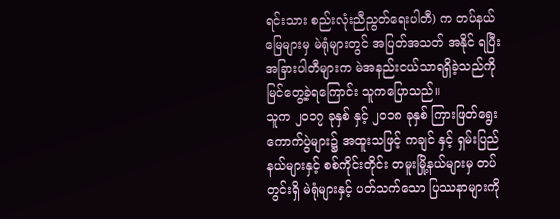ရင်းသား စည်းလုံးညီညွတ်ရေးပါတီ) က တပ်နယ်မြေများမှ မဲရုံများတွင် အပြတ်အသတ် အနိုင် ရပြီး အခြားပါတီများက မဲအနည်းငယ်သာရရှိခဲ့သည်ကို မြင်တွေ့ခဲ့ရကြောင်း သူကပြောသည်။
သူက ၂၀၁၇ ခုနှစ် နှင့် ၂၀၁၈ ခုနှစ် ကြားဖြတ်ရွေးကောက်ပွဲများ၌ အထူးသဖြင့် ကချင် နှင့် ရှမ်းပြည်နယ်များနှင့် စစ်ကိုင်းတိုင်း တမူးမြို့နယ်များမှ တပ်တွင်းရှိ မဲရုံများနှင့် ပတ်သက်သော ပြဿနာများကို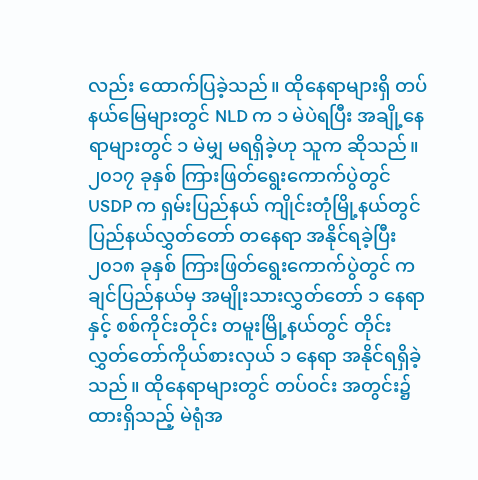လည်း ထောက်ပြခဲ့သည်။ ထိုနေရာများရှိ တပ် နယ်မြေများတွင် NLD က ၁ မဲပဲရပြီး အချို့နေရာများတွင် ၁ မဲမျှ မရရှိခဲ့ဟု သူက ဆိုသည်။
၂၀၁၇ ခုနှစ် ကြားဖြတ်ရွေးကောက်ပွဲတွင် USDP က ရှမ်းပြည်နယ် ကျိုင်းတုံမြို့နယ်တွင် ပြည်နယ်လွှတ်တော် တနေရာ အနိုင်ရခဲ့ပြီး ၂၀၁၈ ခုနှစ် ကြားဖြတ်ရွေးကောက်ပွဲတွင် ကချင်ပြည်နယ်မှ အမျိုးသားလွှတ်တော် ၁ နေရာနှင့် စစ်ကိုင်းတိုင်း တမူးမြို့နယ်တွင် တိုင်းလွှတ်တော်ကိုယ်စားလှယ် ၁ နေရာ အနိုင်ရရှိခဲ့သည်။ ထိုနေရာများတွင် တပ်ဝင်း အတွင်း၌ ထားရှိသည့် မဲရုံအ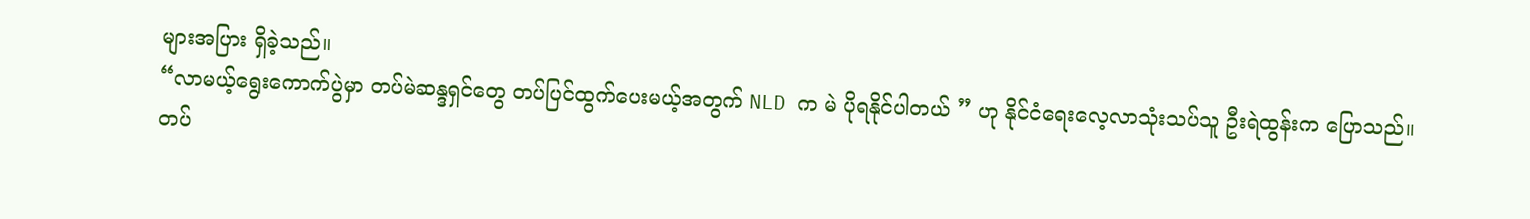များအပြား ရှိခဲ့သည်။
“လာမယ့်ရွေးကောက်ပွဲမှာ တပ်မဲဆန္ဒရှင်တွေ တပ်ပြင်ထွက်ပေးမယ့်အတွက် NLD က မဲ ပိုရနိုင်ပါတယ် ” ဟု နိုင်ငံရေးလေ့လာသုံးသပ်သူ ဦးရဲထွန်းက ပြောသည်။
တပ်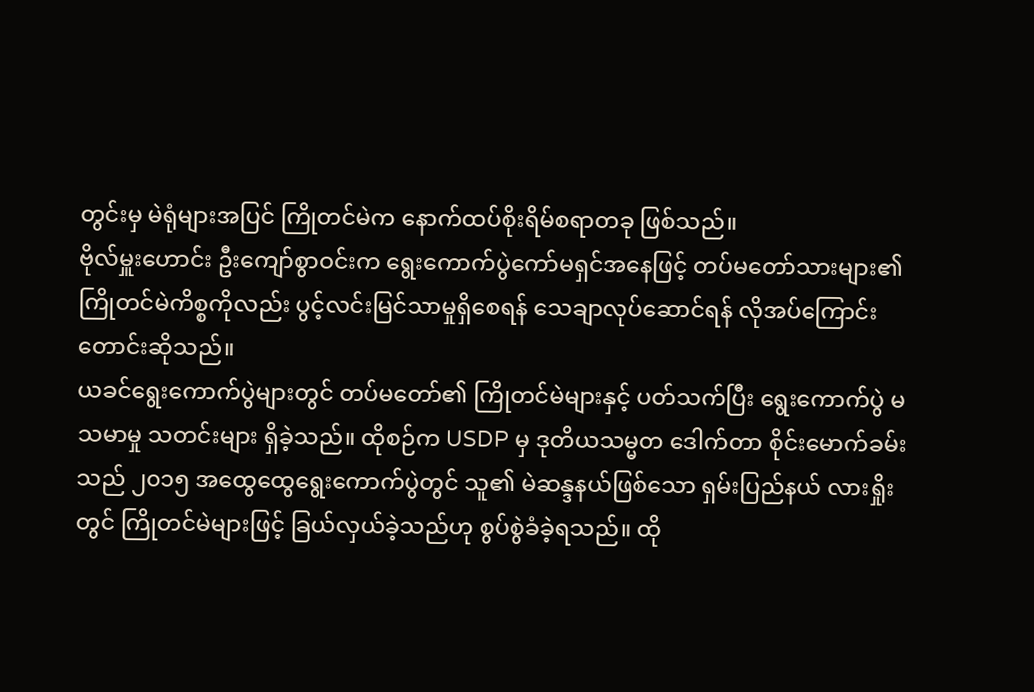တွင်းမှ မဲရုံများအပြင် ကြိုတင်မဲက နောက်ထပ်စိုးရိမ်စရာတခု ဖြစ်သည်။
ဗိုလ်မှူးဟောင်း ဦးကျော်စွာဝင်းက ရွေးကောက်ပွဲကော်မရှင်အနေဖြင့် တပ်မတော်သားများ၏ ကြိုတင်မဲကိစ္စကိုလည်း ပွင့်လင်းမြင်သာမှုရှိစေရန် သေချာလုပ်ဆောင်ရန် လိုအပ်ကြောင်း တောင်းဆိုသည်။
ယခင်ရွေးကောက်ပွဲများတွင် တပ်မတော်၏ ကြိုတင်မဲများနှင့် ပတ်သက်ပြီး ရွေးကောက်ပွဲ မသမာမှု သတင်းများ ရှိခဲ့သည်။ ထိုစဉ်က USDP မှ ဒုတိယသမ္မတ ဒေါက်တာ စိုင်းမောက်ခမ်းသည် ၂၀၁၅ အထွေထွေရွေးကောက်ပွဲတွင် သူ၏ မဲဆန္ဒနယ်ဖြစ်သော ရှမ်းပြည်နယ် လားရှိုးတွင် ကြိုတင်မဲများဖြင့် ခြယ်လှယ်ခဲ့သည်ဟု စွပ်စွဲခံခဲ့ရသည်။ ထို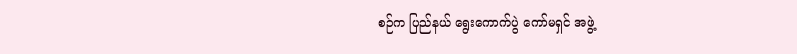စဉ်က ပြည်နယ် ရွေးကောက်ပွဲ ကော်မရှင် အဖွဲ့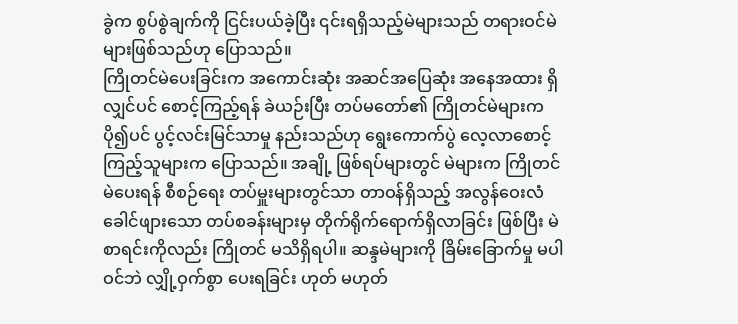ခွဲက စွပ်စွဲချက်ကို ငြင်းပယ်ခဲ့ပြီး ၎င်းရရှိသည့်မဲများသည် တရားဝင်မဲများဖြစ်သည်ဟု ပြောသည်။
ကြိုတင်မဲပေးခြင်းက အကောင်းဆုံး အဆင်အပြေဆုံး အနေအထား ရှိလျှင်ပင် စောင့်ကြည့်ရန် ခဲယဉ်းပြီး တပ်မတော်၏ ကြိုတင်မဲများက ပို၍ပင် ပွင့်လင်းမြင်သာမှု နည်းသည်ဟု ရွေးကောက်ပွဲ လေ့လာစောင့်ကြည့်သူများက ပြောသည်။ အချို့ ဖြစ်ရပ်များတွင် မဲများက ကြိုတင်မဲပေးရန် စီစဉ်ရေး တပ်မှူးများတွင်သာ တာဝန်ရှိသည့် အလွန်ဝေးလံခေါင်ဖျားသော တပ်စခန်းများမှ တိုက်ရိုက်ရောက်ရှိလာခြင်း ဖြစ်ပြီး မဲစာရင်းကိုလည်း ကြိုတင် မသိရှိရပါ။ ဆန္ဒမဲများကို ခြိမ်းခြောက်မှု မပါဝင်ဘဲ လျှို့ဝှက်စွာ ပေးရခြင်း ဟုတ် မဟုတ်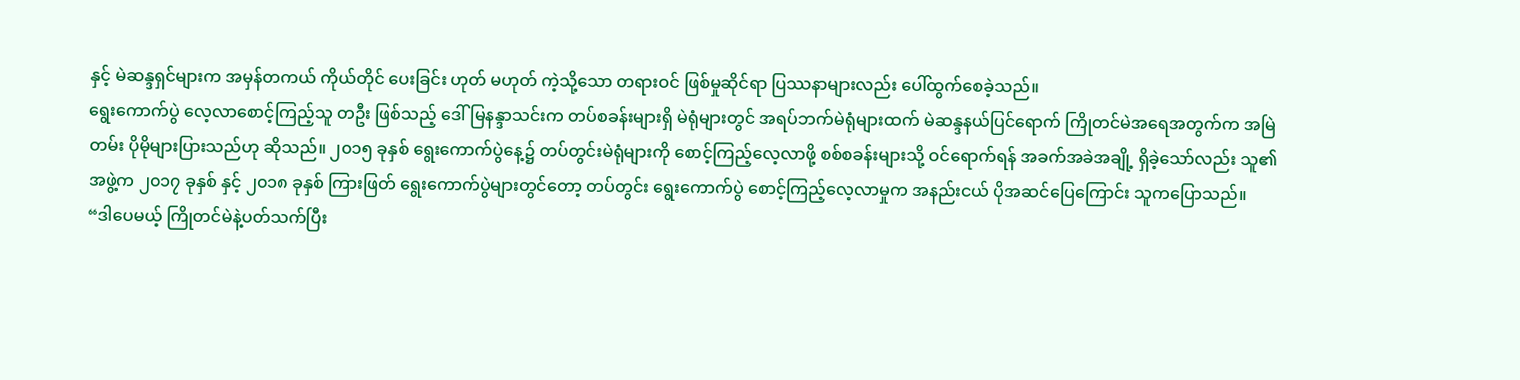နှင့် မဲဆန္ဒရှင်များက အမှန်တကယ် ကိုယ်တိုင် ပေးခြင်း ဟုတ် မဟုတ် ကဲ့သို့သော တရားဝင် ဖြစ်မှုဆိုင်ရာ ပြဿနာများလည်း ပေါ်ထွက်စေခဲ့သည်။
ရွေးကောက်ပွဲ လေ့လာစောင့်ကြည့်သူ တဦး ဖြစ်သည့် ဒေါ်မြနန္ဒာသင်းက တပ်စခန်းများရှိ မဲရုံများတွင် အရပ်ဘက်မဲရုံများထက် မဲဆန္ဒနယ်ပြင်ရောက် ကြိုတင်မဲအရေအတွက်က အမြဲတမ်း ပိုမိုများပြားသည်ဟု ဆိုသည်။ ၂၀၁၅ ခုနှစ် ရွေးကောက်ပွဲနေ့၌ တပ်တွင်းမဲရုံများကို စောင့်ကြည့်လေ့လာဖို့ စစ်စခန်းများသို့ ဝင်ရောက်ရန် အခက်အခဲအချို့ ရှိခဲ့သော်လည်း သူ၏အဖွဲ့က ၂၀၁၇ ခုနှစ် နှင့် ၂၀၁၈ ခုနှစ် ကြားဖြတ် ရွေးကောက်ပွဲများတွင်တော့ တပ်တွင်း ရွေးကောက်ပွဲ စောင့်ကြည့်လေ့လာမှုက အနည်းငယ် ပိုအဆင်ပြေကြောင်း သူကပြောသည်။
“ဒါပေမယ့် ကြိုတင်မဲနဲ့ပတ်သက်ပြီး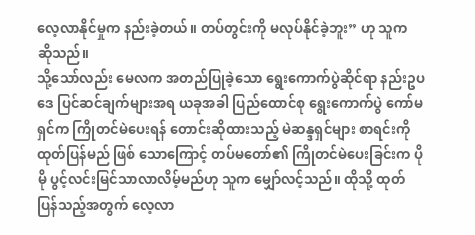လေ့လာနိုင်မှုက နည်းခဲ့တယ်။ တပ်တွင်းကို မလုပ်နိုင်ခဲ့ဘူး” ဟု သူက ဆိုသည်။
သို့သော်လည်း မေလက အတည်ပြုခဲ့သော ရွေးကောက်ပွဲဆိုင်ရာ နည်းဥပဒေ ပြင်ဆင်ချက်များအရ ယခုအခါ ပြည်ထောင်စု ရွေးကောက်ပွဲ ကော်မရှင်က ကြိုတင်မဲပေးရန် တောင်းဆိုထားသည့် မဲဆန္ဒရှင်များ စာရင်းကို ထုတ်ပြန်မည် ဖြစ် သောကြောင့် တပ်မတော်၏ ကြိုတင်မဲပေးခြင်းက ပိုမို ပွင့်လင်းမြင်သာလာလိမ့်မည်ဟု သူက မျှော်လင့်သည်။ ထိုသို့ ထုတ်ပြန်သည့်အတွက် လေ့လာ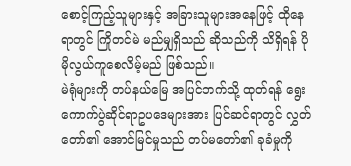စောင့်ကြည့်သူများနှင့် အခြားသူများအနေဖြင့် ထိုနေရာတွင် ကြိုတင်မဲ မည်မျှရှိသည် ဆိုသည်ကို သိရှိရန် ပိုမိုလွယ်ကူစေလိမ့်မည် ဖြစ်သည်။
မဲရုံများကို တပ်နယ်မြေ အပြင်ဘက်သို့ ထုတ်ရန် ရွေးကောက်ပွဲဆိုင်ရာဥပဒေများအား ပြင်ဆင်ရာတွင် လွှတ်တော်၏ အောင်မြင်မှုသည် တပ်မတော်၏ ခုခံမှုကို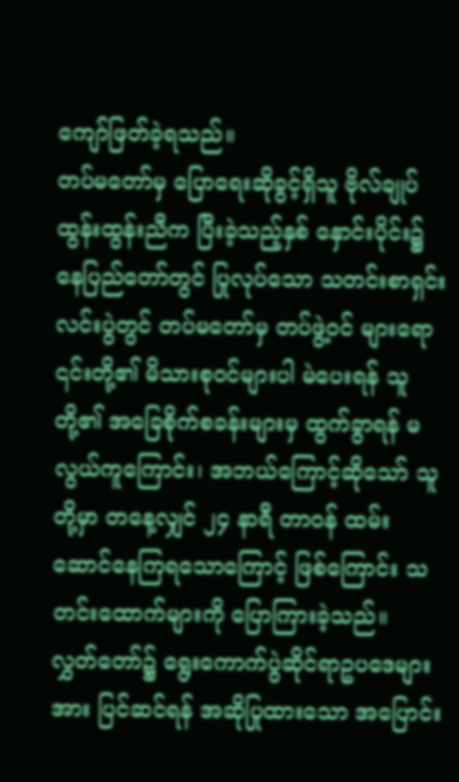ကျော်ဖြတ်ခဲ့ရသည်။
တပ်မတော်မှ ပြောရေးဆိုခွင့်ရှိသူ ဗိုလ်ချုပ် ထွန်းထွန်းညီက ပြီးခဲ့သည့်နှစ် နှောင်းပိုင်း၌ နေပြည်တော်တွင် ပြုလုပ်သော သတင်းစာရှင်းလင်းပွဲတွင် တပ်မတော်မှ တပ်ဖွဲ့ဝင် များရော ၎င်းတို့၏ မိသားစုဝင်များပါ မဲပေးရန် သူတို့၏ အခြေစိုက်စခန်းများမှ ထွက်ခွာရန် မလွယ်ကူကြောင်း၊ အဘယ်ကြောင့်ဆိုသော် သူတို့မှာ တနေ့လျှင် ၂၄ နာရီ တာဝန် ထမ်းဆောင်နေကြရသောကြောင့် ဖြစ်ကြောင်း သတင်းထောက်များကို ပြောကြားခဲ့သည်။
လွှတ်တော်၌ ရွေးကောက်ပွဲဆိုင်ရာဥပဒေများအား ပြင်ဆင်ရန် အဆိုပြုထားသော အပြောင်း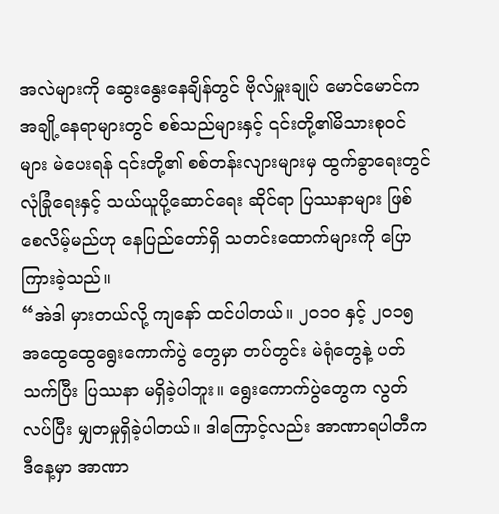အလဲများကို ဆွေးနွေးနေချိန်တွင် ဗိုလ်မှူးချုပ် မောင်မောင်က အချို့နေရာများတွင် စစ်သည်များနှင့် ၎င်းတို့၏မိသားစုဝင်များ မဲပေးရန် ၎င်းတို့၏ စစ်တန်းလျားများမှ ထွက်ခွာရေးတွင် လုံခြုံရေးနှင့် သယ်ယူပို့ဆောင်ရေး ဆိုင်ရာ ပြဿနာများ ဖြစ်စေလိမ့်မည်ဟု နေပြည်တော်ရှိ သတင်းထောက်များကို ပြောကြားခဲ့သည်။
“အဲဒါ မှားတယ်လို့ ကျနော် ထင်ပါတယ်။ ၂၀၁၀ နှင့် ၂၀၁၅ အထွေထွေရွေးကောက်ပွဲ တွေမှာ တပ်တွင်း မဲရုံတွေနဲ့ ပတ်သက်ပြီး ပြဿနာ မရှိခဲ့ပါဘူး။ ရွေးကောက်ပွဲတွေက လွတ်လပ်ပြီး မျှတမှုရှိခဲ့ပါတယ်။ ဒါကြောင့်လည်း အာဏာရပါတီက ဒီနေ့မှာ အာဏာ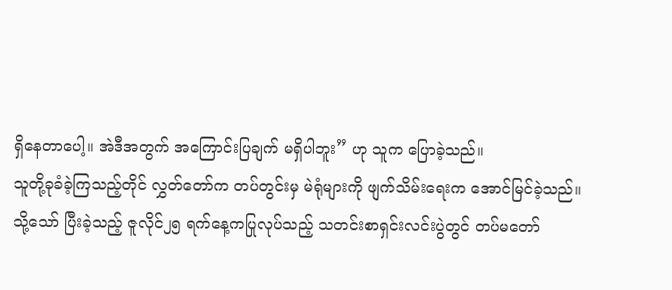ရှိနေတာပေါ့။ အဲဒီအတွက် အကြောင်းပြချက် မရှိပါဘူး” ဟု သူက ပြောခဲ့သည်။
သူတို့ခုခံခဲ့ကြသည့်တိုင် လွှတ်တော်က တပ်တွင်းမှ မဲရုံများကို ဖျက်သိမ်းရေးက အောင်မြင်ခဲ့သည်။
သို့သော် ပြီးခဲ့သည့် ဇူလိုင်၂၅ ရက်နေ့ကပြုလုပ်သည့် သတင်းစာရှင်းလင်းပွဲတွင် တပ်မတော်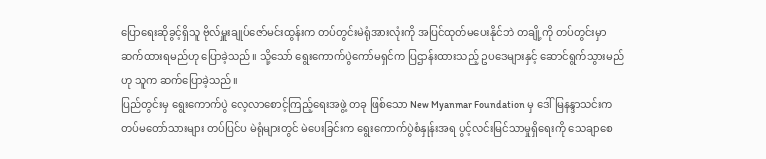ပြောရေးဆိုခွင့်ရှိသူ ဗိုလ်မှူးချုပ်ဇော်မင်းထွန်းက တပ်တွင်းမဲရုံအားလုံးကို အပြင်ထုတ်မပေးနိုင်ဘဲ တချို့ကို တပ်တွင်းမှာ ဆက်ထားရမည်ဟု ပြောခဲ့သည်။ သို့သော် ရွေးကောက်ပွဲကော်မရှင်က ပြဌာန်းထားသည့် ဥပဒေများနှင့် ဆောင်ရွက်သွားမည်ဟု သူက ဆက်ပြောခဲ့သည်။
ပြည်တွင်းမှ ရွေးကောက်ပွဲ လေ့လာစောင့်ကြည့်ရေးအဖွဲ့ တခု ဖြစ်သော New Myanmar Foundation မှ ဒေါ်မြနန္ဒာသင်းက တပ်မတော်သားများ တပ်ပြင်ပ မဲရုံများတွင် မဲပေးခြင်းက ရွေးကောက်ပွဲစံနှုန်းအရ ပွင့်လင်းမြင်သာမှုရှိရေးကို သေချာစေ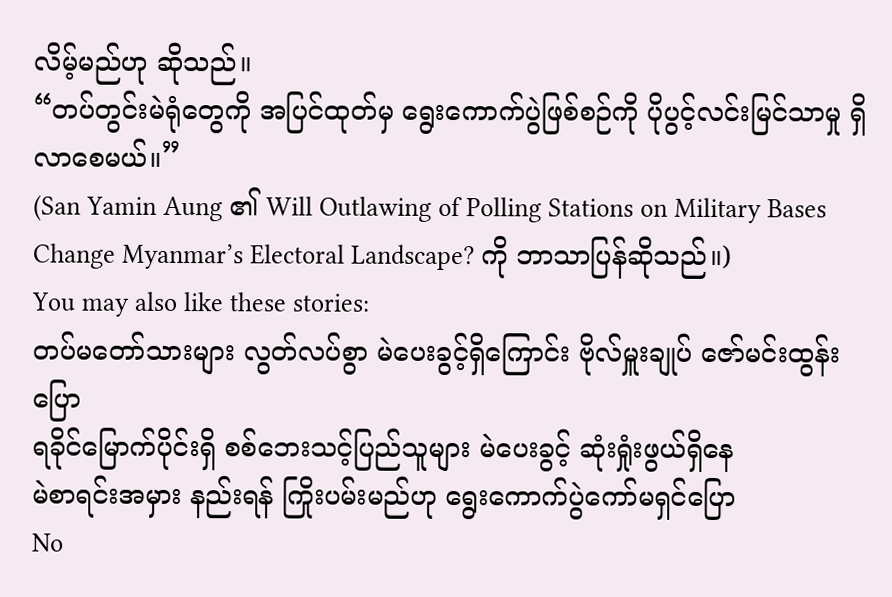လိမ့်မည်ဟု ဆိုသည်။
“တပ်တွင်းမဲရုံတွေကို အပြင်ထုတ်မှ ရွေးကောက်ပွဲဖြစ်စဉ်ကို ပိုပွင့်လင်းမြင်သာမှု ရှိလာစေမယ်။”
(San Yamin Aung ၏ Will Outlawing of Polling Stations on Military Bases Change Myanmar’s Electoral Landscape? ကို ဘာသာပြန်ဆိုသည်။)
You may also like these stories:
တပ်မတော်သားများ လွတ်လပ်စွာ မဲပေးခွင့်ရှိကြောင်း ဗိုလ်မှူးချုပ် ဇော်မင်းထွန်း ပြော
ရခိုင်မြောက်ပိုင်းရှိ စစ်ဘေးသင့်ပြည်သူများ မဲပေးခွင့် ဆုံးရှုံးဖွယ်ရှိနေ
မဲစာရင်းအမှား နည်းရန် ကြိုးပမ်းမည်ဟု ရွေးကောက်ပွဲကော်မရှင်ပြော
No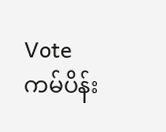Vote ကမ်ပိန်း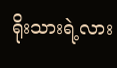ရိုးသားရဲ့လား